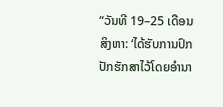“ວັນທີ 19–25 ເດືອນສິງຫາ: ‘ໄດ້ຮັບການປົກປັກຮັກສາໄວ້ໂດຍອຳນາ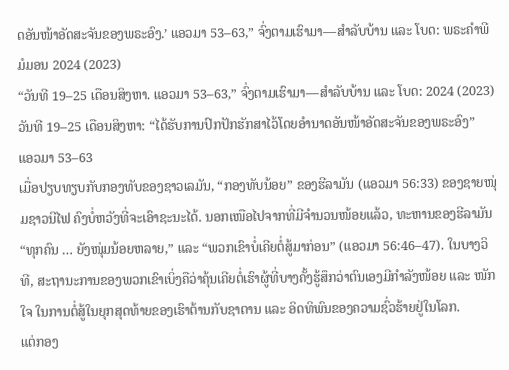ດອັນໜ້າອັດສະຈັນຂອງພຣະອົງ.’ ແອວມາ 53–63,” ຈົ່ງຕາມເຮົາມາ—ສຳລັບບ້ານ ແລະ ໂບດ: ພຣະຄຳພີມໍມອນ 2024 (2023)
“ວັນທີ 19–25 ເດືອນສິງຫາ. ແອວມາ 53–63,” ຈົ່ງຕາມເຮົາມາ—ສຳລັບບ້ານ ແລະ ໂບດ: 2024 (2023)
ວັນທີ 19–25 ເດືອນສິງຫາ: “ໄດ້ຮັບການປົກປັກຮັກສາໄວ້ໂດຍອຳນາດອັນໜ້າອັດສະຈັນຂອງພຣະອົງ”
ແອວມາ 53–63
ເມື່ອປຽບທຽບກັບກອງທັບຂອງຊາວເລມັນ, “ກອງທັບນ້ອຍ” ຂອງຮີລາມັນ (ແອວມາ 56:33) ຂອງຊາຍໜຸ່ມຊາວນີໄຟ ຄົງບໍ່ຫວັງທີ່ຈະເອົາຊະນະໄດ້. ນອກເໜືອໄປຈາກທີ່ມີຈຳນວນໜ້ອຍແລ້ວ, ທະຫານຂອງຮີລາມັນ “ທຸກຄົນ … ຍັງໜຸ່ມນ້ອຍຫລາຍ,” ແລະ “ພວກເຂົາບໍ່ເຄີຍຕໍ່ສູ້ມາກ່ອນ” (ແອວມາ 56:46–47). ໃນບາງວິທີ, ສະຖານະການຂອງພວກເຂົາເບິ່ງຄືວ່າຄຸ້ນເຄີຍຕໍ່ເຮົາຜູ້ທີ່ບາງຄັ້ງຮູ້ສຶກວ່າຕົນເອງມີກຳລັງໜ້ອຍ ແລະ ໜັກໃຈ ໃນການຕໍ່ສູ້ໃນຍຸກສຸດທ້າຍຂອງເຮົາຕ້ານກັບຊາຕານ ແລະ ອິດທິພົນຂອງຄວາມຊົ່ວຮ້າຍຢູ່ໃນໂລກ.
ແຕ່ກອງ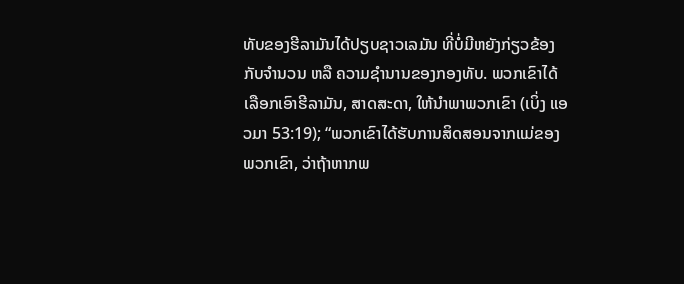ທັບຂອງຮີລາມັນໄດ້ປຽບຊາວເລມັນ ທີ່ບໍ່ມີຫຍັງກ່ຽວຂ້ອງກັບຈຳນວນ ຫລື ຄວາມຊຳນານຂອງກອງທັບ. ພວກເຂົາໄດ້ເລືອກເອົາຮີລາມັນ, ສາດສະດາ, ໃຫ້ນຳພາພວກເຂົາ (ເບິ່ງ ແອວມາ 53:19); “ພວກເຂົາໄດ້ຮັບການສິດສອນຈາກແມ່ຂອງພວກເຂົາ, ວ່າຖ້າຫາກພ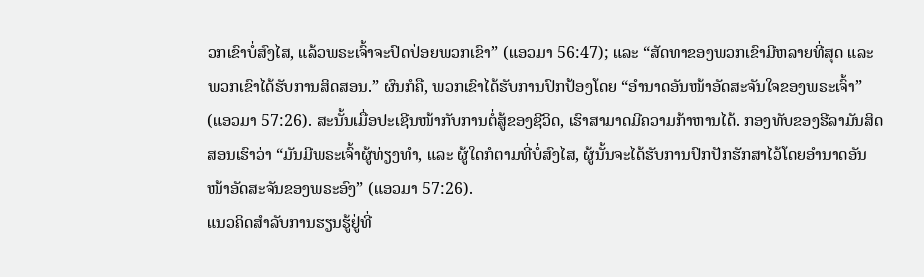ວກເຂົາບໍ່ສົງໄສ, ແລ້ວພຣະເຈົ້າຈະປົດປ່ອຍພວກເຂົາ” (ແອວມາ 56:47); ແລະ “ສັດທາຂອງພວກເຂົາມີຫລາຍທີ່ສຸດ ແລະ ພວກເຂົາໄດ້ຮັບການສິດສອນ.” ຜົນກໍຄື, ພວກເຂົາໄດ້ຮັບການປົກປ້ອງໂດຍ “ອຳນາດອັນໜ້າອັດສະຈັນໃຈຂອງພຣະເຈົ້າ” (ແອວມາ 57:26). ສະນັ້ນເມື່ອປະເຊີນໜ້າກັບການຕໍ່ສູ້ຂອງຊີວິດ, ເຮົາສາມາດມີຄວາມກ້າຫານໄດ້. ກອງທັບຂອງຮີລາມັນສິດສອນເຮົາວ່າ “ມັນມີພຣະເຈົ້າຜູ້ທ່ຽງທຳ, ແລະ ຜູ້ໃດກໍຕາມທີ່ບໍ່ສົງໄສ, ຜູ້ນັ້ນຈະໄດ້ຮັບການປົກປັກຮັກສາໄວ້ໂດຍອຳນາດອັນໜ້າອັດສະຈັນຂອງພຣະອົງ” (ແອວມາ 57:26).
ແນວຄິດສຳລັບການຮຽນຮູ້ຢູ່ທີ່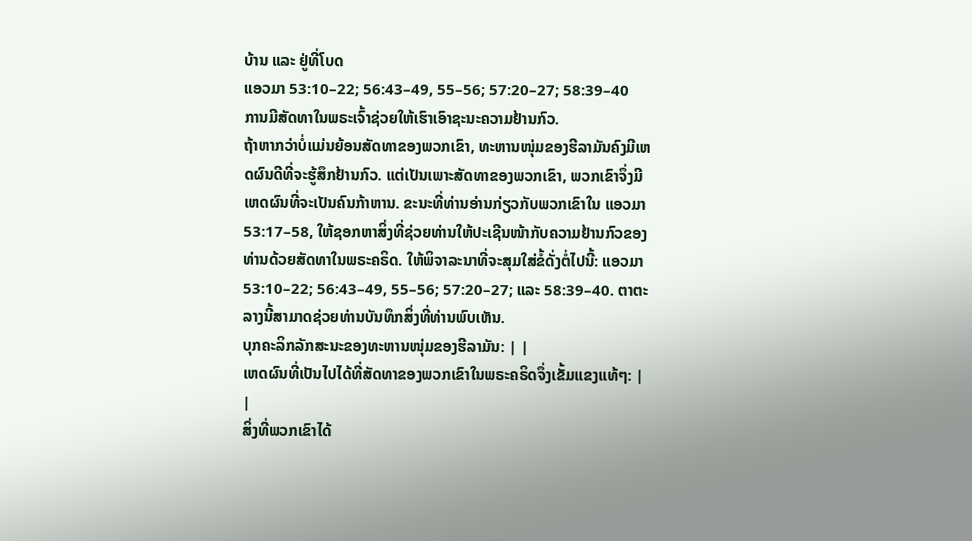ບ້ານ ແລະ ຢູ່ທີ່ໂບດ
ແອວມາ 53:10–22; 56:43–49, 55–56; 57:20–27; 58:39–40
ການມີສັດທາໃນພຣະເຈົ້າຊ່ວຍໃຫ້ເຮົາເອົາຊະນະຄວາມຢ້ານກົວ.
ຖ້າຫາກວ່າບໍ່ແມ່ນຍ້ອນສັດທາຂອງພວກເຂົາ, ທະຫານໜຸ່ມຂອງຮີລາມັນຄົງມີເຫດຜົນດີທີ່ຈະຮູ້ສຶກຢ້ານກົວ. ແຕ່ເປັນເພາະສັດທາຂອງພວກເຂົາ, ພວກເຂົາຈຶ່ງມີເຫດຜົນທີ່ຈະເປັນຄົນກ້າຫານ. ຂະນະທີ່ທ່ານອ່ານກ່ຽວກັບພວກເຂົາໃນ ແອວມາ 53:17–58, ໃຫ້ຊອກຫາສິ່ງທີ່ຊ່ວຍທ່ານໃຫ້ປະເຊີນໜ້າກັບຄວາມຢ້ານກົວຂອງທ່ານດ້ວຍສັດທາໃນພຣະຄຣິດ. ໃຫ້ພິຈາລະນາທີ່ຈະສຸມໃສ່ຂໍ້ດັ່ງຕໍ່ໄປນີ້: ແອວມາ 53:10–22; 56:43–49, 55–56; 57:20–27; ແລະ 58:39–40. ຕາຕະລາງນີ້ສາມາດຊ່ວຍທ່ານບັນທຶກສິ່ງທີ່ທ່ານພົບເຫັນ.
ບຸກຄະລິກລັກສະນະຂອງທະຫານໜຸ່ມຂອງຮີລາມັນ: | |
ເຫດຜົນທີ່ເປັນໄປໄດ້ທີ່ສັດທາຂອງພວກເຂົາໃນພຣະຄຣິດຈຶ່ງເຂັ້ມແຂງແທ້ໆ: | |
ສິ່ງທີ່ພວກເຂົາໄດ້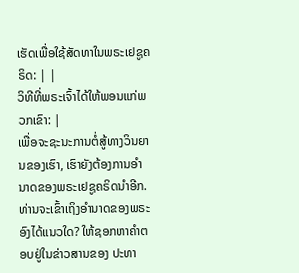ເຮັດເພື່ອໃຊ້ສັດທາໃນພຣະເຢຊູຄຣິດ: | |
ວິທີທີ່ພຣະເຈົ້າໄດ້ໃຫ້ພອນແກ່ພວກເຂົາ: |
ເພື່ອຈະຊະນະການຕໍ່ສູ້ທາງວິນຍານຂອງເຮົາ, ເຮົາຍັງຕ້ອງການອຳນາດຂອງພຣະເຢຊູຄຣິດນຳອີກ. ທ່ານຈະເຂົ້າເຖິງອຳນາດຂອງພຣະອົງໄດ້ແນວໃດ? ໃຫ້ຊອກຫາຄຳຕອບຢູ່ໃນຂ່າວສານຂອງ ປະທາ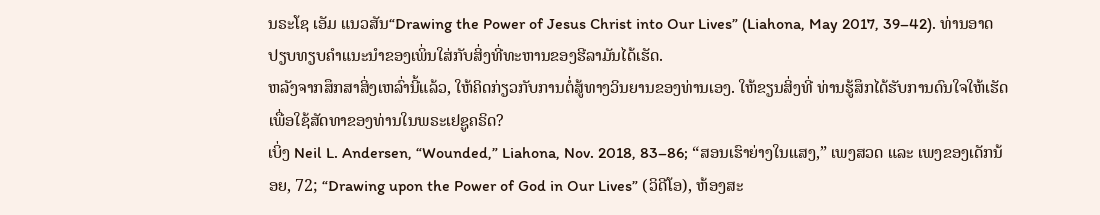ນຣະໂຊ ເອັມ ແນວສັນ“Drawing the Power of Jesus Christ into Our Lives” (Liahona, May 2017, 39–42). ທ່ານອາດປຽບທຽບຄຳແນະນຳຂອງເພິ່ນໃສ່ກັບສິ່ງທີ່ທະຫານຂອງຮີລາມັນໄດ້ເຮັດ.
ຫລັງຈາກສຶກສາສິ່ງເຫລົ່ານີ້ແລ້ວ, ໃຫ້ຄິດກ່ຽວກັບການຕໍ່ສູ້ທາງວິນຍານຂອງທ່ານເອງ. ໃຫ້ຂຽນສິ່ງທີ່ ທ່ານຮູ້ສຶກໄດ້ຮັບການດົນໃຈໃຫ້ເຮັດ ເພື່ອໃຊ້ສັດທາຂອງທ່ານໃນພຣະເຢຊູຄຣິດ?
ເບິ່ງ Neil L. Andersen, “Wounded,” Liahona, Nov. 2018, 83–86; “ສອນເຮົາຍ່າງໃນແສງ,” ເພງສວດ ແລະ ເພງຂອງເດັກນ້ອຍ, 72; “Drawing upon the Power of God in Our Lives” (ວິດີໂອ), ຫ້ອງສະ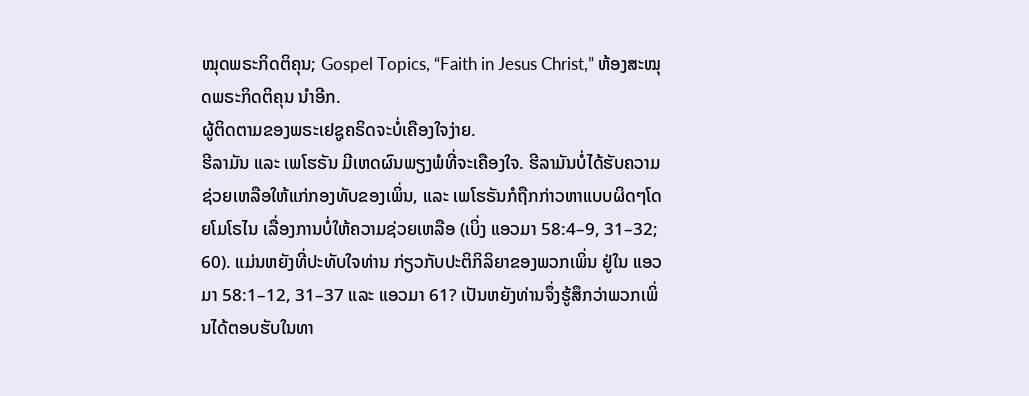ໝຸດພຣະກິດຕິຄຸນ; Gospel Topics, “Faith in Jesus Christ,” ຫ້ອງສະໝຸດພຣະກິດຕິຄຸນ ນຳອີກ.
ຜູ້ຕິດຕາມຂອງພຣະເຢຊູຄຣິດຈະບໍ່ເຄືອງໃຈງ່າຍ.
ຮີລາມັນ ແລະ ເພໂຮຣັນ ມີເຫດຜົນພຽງພໍທີ່ຈະເຄືອງໃຈ. ຮີລາມັນບໍ່ໄດ້ຮັບຄວາມຊ່ວຍເຫລືອໃຫ້ແກ່ກອງທັບຂອງເພິ່ນ, ແລະ ເພໂຮຣັນກໍຖືກກ່າວຫາແບບຜິດໆໂດຍໂມໂຣໄນ ເລື່ອງການບໍ່ໃຫ້ຄວາມຊ່ວຍເຫລືອ (ເບິ່ງ ແອວມາ 58:4–9, 31–32; 60). ແມ່ນຫຍັງທີ່ປະທັບໃຈທ່ານ ກ່ຽວກັບປະຕິກິລິຍາຂອງພວກເພິ່ນ ຢູ່ໃນ ແອວມາ 58:1–12, 31–37 ແລະ ແອວມາ 61? ເປັນຫຍັງທ່ານຈຶ່ງຮູ້ສຶກວ່າພວກເພິ່ນໄດ້ຕອບຮັບໃນທາ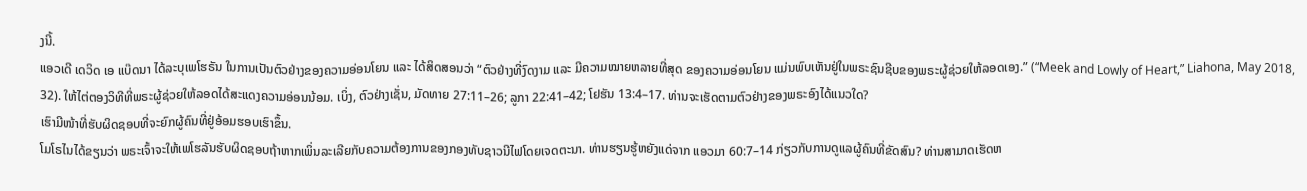ງນີ້.
ແອວເດີ ເດວິດ ເອ ແບ໊ດນາ ໄດ້ລະບຸເພໂຮຣັນ ໃນການເປັນຕົວຢ່າງຂອງຄວາມອ່ອນໂຍນ ແລະ ໄດ້ສິດສອນວ່າ “ຕົວຢ່າງທີ່ງົດງາມ ແລະ ມີຄວາມໝາຍຫລາຍທີ່ສຸດ ຂອງຄວາມອ່ອນໂຍນ ແມ່ນພົບເຫັນຢູ່ໃນພຣະຊົນຊີບຂອງພຣະຜູ້ຊ່ວຍໃຫ້ລອດເອງ.” (“Meek and Lowly of Heart,” Liahona, May 2018, 32). ໃຫ້ໄຕ່ຕອງວິທີທີ່ພຣະຜູ້ຊ່ວຍໃຫ້ລອດໄດ້ສະແດງຄວາມອ່ອນນ້ອມ. ເບິ່ງ, ຕົວຢ່າງເຊັ່ນ, ມັດທາຍ 27:11–26; ລູກາ 22:41–42; ໂຢຮັນ 13:4–17. ທ່ານຈະເຮັດຕາມຕົວຢ່າງຂອງພຣະອົງໄດ້ແນວໃດ?
ເຮົາມີໜ້າທີ່ຮັບຜິດຊອບທີ່ຈະຍົກຜູ້ຄົນທີ່ຢູ່ອ້ອມຮອບເຮົາຂຶ້ນ.
ໂມໂຣໄນໄດ້ຂຽນວ່າ ພຣະເຈົ້າຈະໃຫ້ເພໂຮລັນຮັບຜິດຊອບຖ້າຫາກເພິ່ນລະເລີຍກັບຄວາມຕ້ອງການຂອງກອງທັບຊາວນີໄຟໂດຍເຈດຕະນາ. ທ່ານຮຽນຮູ້ຫຍັງແດ່ຈາກ ແອວມາ 60:7–14 ກ່ຽວກັບການດູແລຜູ້ຄົນທີ່ຂັດສົນ? ທ່ານສາມາດເຮັດຫ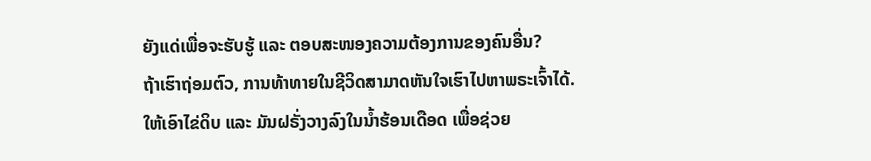ຍັງແດ່ເພື່ອຈະຮັບຮູ້ ແລະ ຕອບສະໜອງຄວາມຕ້ອງການຂອງຄົນອື່ນ?
ຖ້າເຮົາຖ່ອມຕົວ, ການທ້າທາຍໃນຊີວິດສາມາດຫັນໃຈເຮົາໄປຫາພຣະເຈົ້າໄດ້.
ໃຫ້ເອົາໄຂ່ດິບ ແລະ ມັນຝຣັ່ງວາງລົງໃນນ້ຳຮ້ອນເດືອດ ເພື່ອຊ່ວຍ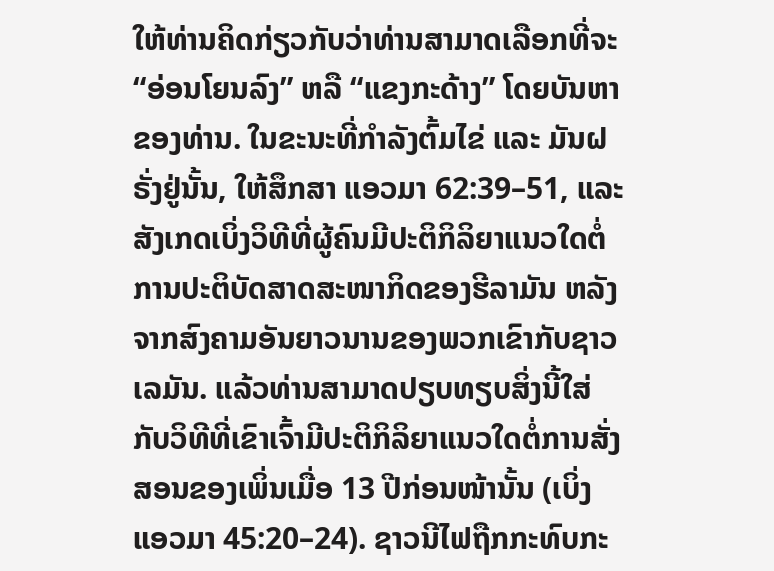ໃຫ້ທ່ານຄິດກ່ຽວກັບວ່າທ່ານສາມາດເລືອກທີ່ຈະ “ອ່ອນໂຍນລົງ” ຫລື “ແຂງກະດ້າງ” ໂດຍບັນຫາຂອງທ່ານ. ໃນຂະນະທີ່ກຳລັງຕົ້ມໄຂ່ ແລະ ມັນຝຣັ່ງຢູ່ນັ້ນ, ໃຫ້ສຶກສາ ແອວມາ 62:39–51, ແລະ ສັງເກດເບິ່ງວິທີທີ່ຜູ້ຄົນມີປະຕິກິລິຍາແນວໃດຕໍ່ການປະຕິບັດສາດສະໜາກິດຂອງຮີລາມັນ ຫລັງຈາກສົງຄາມອັນຍາວນານຂອງພວກເຂົາກັບຊາວເລມັນ. ແລ້ວທ່ານສາມາດປຽບທຽບສິ່ງນີ້ໃສ່ກັບວິທີທີ່ເຂົາເຈົ້າມີປະຕິກິລິຍາແນວໃດຕໍ່ການສັ່ງສອນຂອງເພິ່ນເມື່ອ 13 ປີກ່ອນໜ້ານັ້ນ (ເບິ່ງ ແອວມາ 45:20–24). ຊາວນີໄຟຖືກກະທົບກະ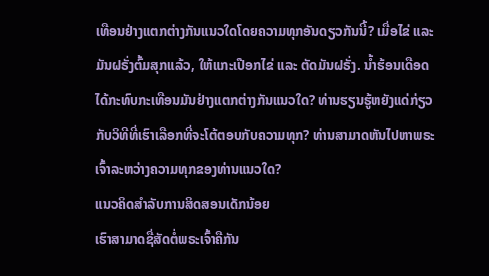ເທືອນຢ່າງແຕກຕ່າງກັນແນວໃດໂດຍຄວາມທຸກອັນດຽວກັນນີ້? ເມື່ອໄຂ່ ແລະ ມັນຝຣັ່ງຕົ້ມສຸກແລ້ວ, ໃຫ້ແກະເປືອກໄຂ່ ແລະ ຕັດມັນຝຣັ່ງ. ນ້ຳຮ້ອນເດືອດໄດ້ກະທົບກະເທືອນມັນຢ່າງແຕກຕ່າງກັນແນວໃດ? ທ່ານຮຽນຮູ້ຫຍັງແດ່ກ່ຽວກັບວິທີທີ່ເຮົາເລືອກທີ່ຈະໂຕ້ຕອບກັບຄວາມທຸກ? ທ່ານສາມາດຫັນໄປຫາພຣະເຈົ້າລະຫວ່າງຄວາມທຸກຂອງທ່ານແນວໃດ?
ແນວຄິດສຳລັບການສິດສອນເດັກນ້ອຍ
ເຮົາສາມາດຊື່ສັດຕໍ່ພຣະເຈົ້າຄືກັນ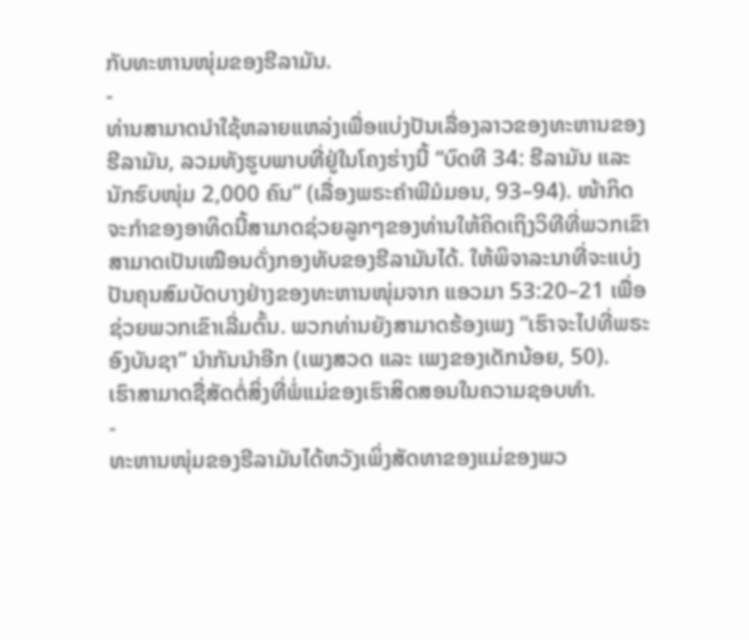ກັບທະຫານໜຸ່ມຂອງຮີລາມັນ.
-
ທ່ານສາມາດນຳໃຊ້ຫລາຍແຫລ່ງເພື່ອແບ່ງປັນເລື່ອງລາວຂອງທະຫານຂອງຮີລາມັນ, ລວມທັງຮູບພາບທີ່ຢູ່ໃນໂຄງຮ່າງນີ້ “ບົດທີ 34: ຮີລາມັນ ແລະ ນັກຮົບໜຸ່ມ 2,000 ຄົນ” (ເລື່ອງພຣະຄຳພີມໍມອນ, 93–94). ໜ້າກິດຈະກຳຂອງອາທິດນີ້ສາມາດຊ່ວຍລູກໆຂອງທ່ານໃຫ້ຄິດເຖິງວິທີທີ່ພວກເຂົາສາມາດເປັນເໝືອນດັ່ງກອງທັບຂອງຮີລາມັນໄດ້. ໃຫ້ພິຈາລະນາທີ່ຈະແບ່ງປັນຄຸນສົມບັດບາງຢ່າງຂອງທະຫານໜຸ່ມຈາກ ແອວມາ 53:20–21 ເພື່ອຊ່ວຍພວກເຂົາເລີ່ມຕົ້ນ. ພວກທ່ານຍັງສາມາດຮ້ອງເພງ “ເຮົາຈະໄປທີ່ພຣະອົງບັນຊາ” ນຳກັນນຳອີກ (ເພງສວດ ແລະ ເພງຂອງເດັກນ້ອຍ, 50).
ເຮົາສາມາດຊື່ສັດຕໍ່ສິ່ງທີ່ພໍ່ແມ່ຂອງເຮົາສິດສອນໃນຄວາມຊອບທຳ.
-
ທະຫານໜຸ່ມຂອງຮີລາມັນໄດ້ຫວັງເພິ່ງສັດທາຂອງແມ່ຂອງພວ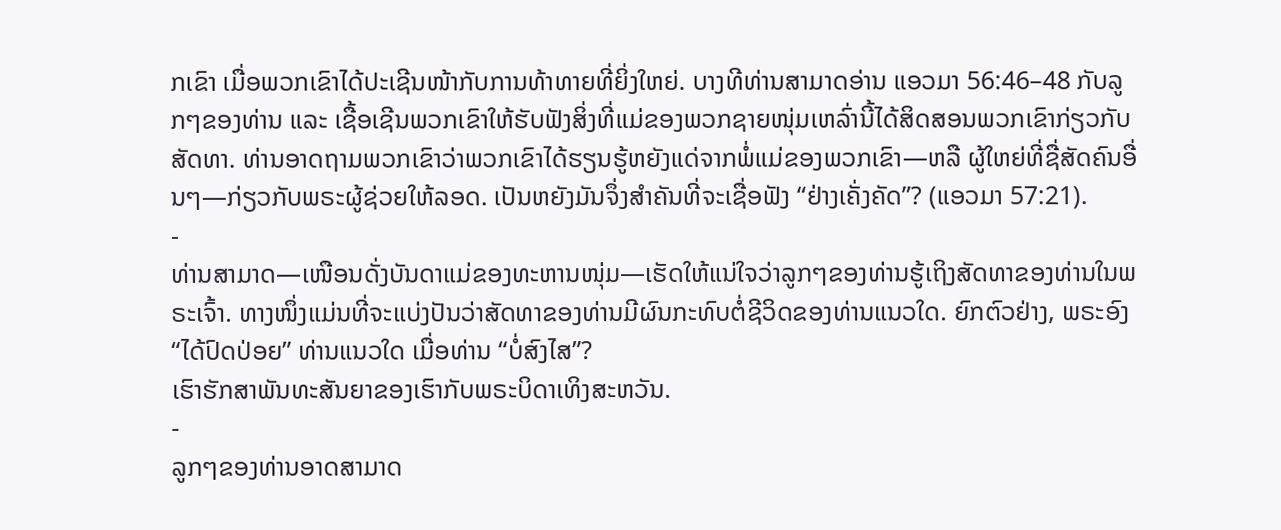ກເຂົາ ເມື່ອພວກເຂົາໄດ້ປະເຊີນໜ້າກັບການທ້າທາຍທີ່ຍິ່ງໃຫຍ່. ບາງທີທ່ານສາມາດອ່ານ ແອວມາ 56:46–48 ກັບລູກໆຂອງທ່ານ ແລະ ເຊື້ອເຊີນພວກເຂົາໃຫ້ຮັບຟັງສິ່ງທີ່ແມ່ຂອງພວກຊາຍໜຸ່ມເຫລົ່ານີ້ໄດ້ສິດສອນພວກເຂົາກ່ຽວກັບສັດທາ. ທ່ານອາດຖາມພວກເຂົາວ່າພວກເຂົາໄດ້ຮຽນຮູ້ຫຍັງແດ່ຈາກພໍ່ແມ່ຂອງພວກເຂົາ—ຫລື ຜູ້ໃຫຍ່ທີ່ຊື່ສັດຄົນອື່ນໆ—ກ່ຽວກັບພຣະຜູ້ຊ່ວຍໃຫ້ລອດ. ເປັນຫຍັງມັນຈຶ່ງສຳຄັນທີ່ຈະເຊື່ອຟັງ “ຢ່າງເຄັ່ງຄັດ”? (ແອວມາ 57:21).
-
ທ່ານສາມາດ—ເໜືອນດັ່ງບັນດາແມ່ຂອງທະຫານໜຸ່ມ—ເຮັດໃຫ້ແນ່ໃຈວ່າລູກໆຂອງທ່ານຮູ້ເຖິງສັດທາຂອງທ່ານໃນພຣະເຈົ້າ. ທາງໜຶ່ງແມ່ນທີ່ຈະແບ່ງປັນວ່າສັດທາຂອງທ່ານມີຜົນກະທົບຕໍ່ຊີວິດຂອງທ່ານແນວໃດ. ຍົກຕົວຢ່າງ, ພຣະອົງ “ໄດ້ປົດປ່ອຍ” ທ່ານແນວໃດ ເມື່ອທ່ານ “ບໍ່ສົງໄສ”?
ເຮົາຮັກສາພັນທະສັນຍາຂອງເຮົາກັບພຣະບິດາເທິງສະຫວັນ.
-
ລູກໆຂອງທ່ານອາດສາມາດ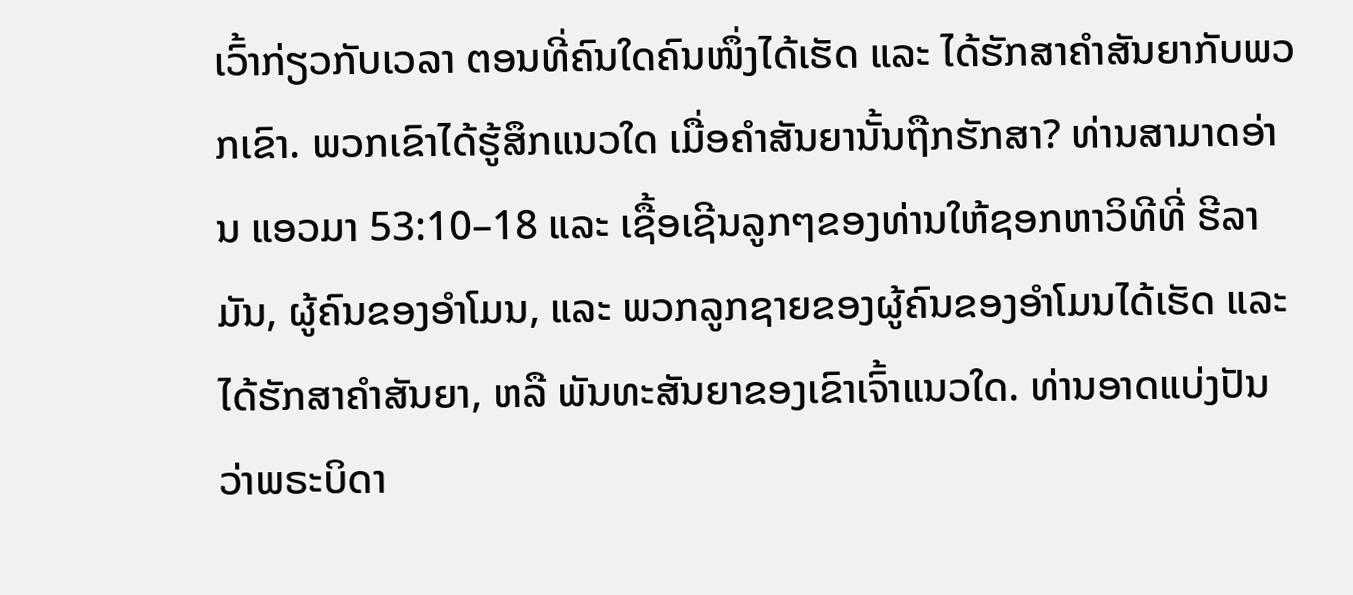ເວົ້າກ່ຽວກັບເວລາ ຕອນທີ່ຄົນໃດຄົນໜຶ່ງໄດ້ເຮັດ ແລະ ໄດ້ຮັກສາຄຳສັນຍາກັບພວກເຂົາ. ພວກເຂົາໄດ້ຮູ້ສຶກແນວໃດ ເມື່ອຄຳສັນຍານັ້ນຖືກຮັກສາ? ທ່ານສາມາດອ່ານ ແອວມາ 53:10–18 ແລະ ເຊື້ອເຊີນລູກໆຂອງທ່ານໃຫ້ຊອກຫາວິທີທີ່ ຮີລາມັນ, ຜູ້ຄົນຂອງອຳໂມນ, ແລະ ພວກລູກຊາຍຂອງຜູ້ຄົນຂອງອຳໂມນໄດ້ເຮັດ ແລະ ໄດ້ຮັກສາຄຳສັນຍາ, ຫລື ພັນທະສັນຍາຂອງເຂົາເຈົ້າແນວໃດ. ທ່ານອາດແບ່ງປັນວ່າພຣະບິດາ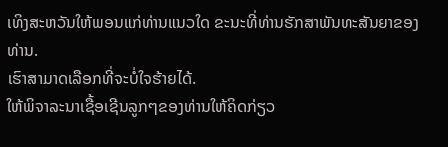ເທິງສະຫວັນໃຫ້ພອນແກ່ທ່ານແນວໃດ ຂະນະທີ່ທ່ານຮັກສາພັນທະສັນຍາຂອງທ່ານ.
ເຮົາສາມາດເລືອກທີ່ຈະບໍ່ໃຈຮ້າຍໄດ້.
ໃຫ້ພິຈາລະນາເຊື້ອເຊີນລູກໆຂອງທ່ານໃຫ້ຄິດກ່ຽວ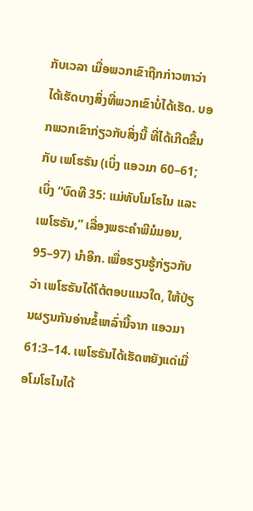ກັບເວລາ ເມື່ອພວກເຂົາຖືກກ່າວຫາວ່າໄດ້ເຮັດບາງສິ່ງທີ່ພວກເຂົາບໍ່ໄດ້ເຮັດ. ບອກພວກເຂົາກ່ຽວກັບສິ່ງນີ້ ທີ່ໄດ້ເກີດຂື້ນກັບ ເພໂຮຣັນ (ເບິ່ງ ແອວມາ 60–61; ເບິ່ງ “ບົດທີ 35: ແມ່ທັບໂມໂຣໄນ ແລະ ເພໂຮຣັນ,” ເລື່ອງພຣະຄຳພີມໍມອນ, 95–97) ນຳອີກ. ເພື່ອຮຽນຮູ້ກ່ຽວກັບວ່າ ເພໂຮຣັນໄດ້ໂຕ້ຕອບແນວໃດ, ໃຫ້ປ່ຽນຜຽນກັນອ່ານຂໍ້ເຫລົ່ານີ້ຈາກ ແອວມາ 61:3–14. ເພໂຮຣັນໄດ້ເຮັດຫຍັງແດ່ເມື່ອໂມໂຣໄນໄດ້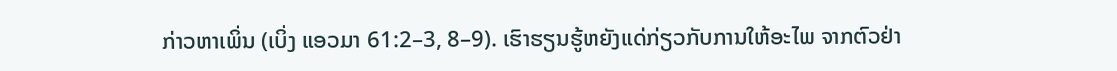ກ່າວຫາເພິ່ນ (ເບິ່ງ ແອວມາ 61:2–3, 8–9). ເຮົາຮຽນຮູ້ຫຍັງແດ່ກ່ຽວກັບການໃຫ້ອະໄພ ຈາກຕົວຢ່າ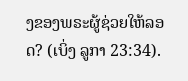ງຂອງພຣະຜູ້ຊ່ວຍໃຫ້ລອດ? (ເບິ່ງ ລູກາ 23:34).